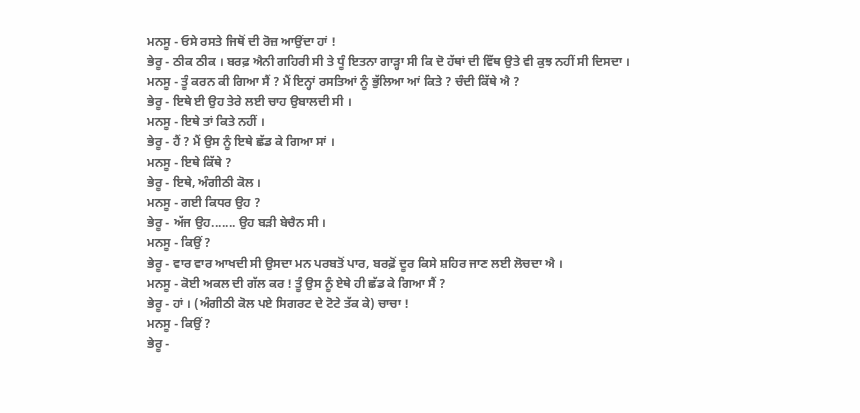ਮਨਸੂ - ਓਸੇ ਰਸਤੇ ਜਿਥੋਂ ਦੀ ਰੋਜ਼ ਆਉਂਦਾ ਹਾਂ !
ਭੇਰੂ - ਠੀਕ ਠੀਕ । ਬਰਫ਼ ਐਨੀ ਗਹਿਰੀ ਸੀ ਤੇ ਧੂੰ ਇਤਨਾ ਗਾੜ੍ਹਾ ਸੀ ਕਿ ਦੋ ਹੱਥਾਂ ਦੀ ਵਿੱਥ ਉਤੇ ਵੀ ਕੁਝ ਨਹੀਂ ਸੀ ਦਿਸਦਾ ।
ਮਨਸੂ - ਤੂੰ ਕਰਨ ਕੀ ਗਿਆ ਸੈਂ ? ਮੈਂ ਇਨ੍ਹਾਂ ਰਸਤਿਆਂ ਨੂੰ ਭੁੱਲਿਆ ਆਂ ਕਿਤੇ ? ਚੰਦੀ ਕਿੱਥੇ ਐ ?
ਭੇਰੂ - ਇਥੇ ਈ ਉਹ ਤੇਰੇ ਲਈ ਚਾਹ ਉਬਾਲਦੀ ਸੀ ।
ਮਨਸੂ - ਇਥੇ ਤਾਂ ਕਿਤੇ ਨਹੀਂ ।
ਭੇਰੂ - ਹੈਂ ? ਮੈਂ ਉਸ ਨੂੰ ਇਥੇ ਛੱਡ ਕੇ ਗਿਆ ਸਾਂ ।
ਮਨਸੂ - ਇਥੇ ਕਿੱਥੇ ?
ਭੇਰੂ - ਇਥੇ, ਅੰਗੀਠੀ ਕੋਲ ।
ਮਨਸੂ - ਗਈ ਕਿਧਰ ਉਹ ?
ਭੇਰੂ - ਅੱਜ ਉਹ....... ਉਹ ਬੜੀ ਬੇਚੈਨ ਸੀ ।
ਮਨਸੂ - ਕਿਉਂ ?
ਭੇਰੂ - ਵਾਰ ਵਾਰ ਆਖਦੀ ਸੀ ਉਸਦਾ ਮਨ ਪਰਬਤੋਂ ਪਾਰ, ਬਰਫ਼ੋਂ ਦੂਰ ਕਿਸੇ ਸ਼ਹਿਰ ਜਾਣ ਲਈ ਲੋਚਦਾ ਐ ।
ਮਨਸੂ - ਕੋਈ ਅਕਲ ਦੀ ਗੱਲ ਕਰ ! ਤੂੰ ਉਸ ਨੂੰ ਏਥੇ ਹੀ ਛੱਡ ਕੇ ਗਿਆ ਸੈਂ ?
ਭੇਰੂ - ਹਾਂ । (ਅੰਗੀਠੀ ਕੋਲ ਪਏ ਸਿਗਰਟ ਦੇ ਟੋਟੇ ਤੱਕ ਕੇ) ਚਾਚਾ !
ਮਨਸੂ - ਕਿਉਂ ?
ਭੇਰੂ -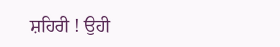ਸ਼ਹਿਰੀ ! ਉਹੀ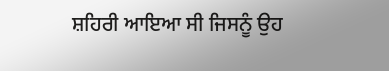ਸ਼ਹਿਰੀ ਆਇਆ ਸੀ ਜਿਸਨੂੰ ਉਹ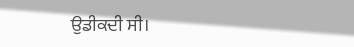ਉਡੀਕਦੀ ਸੀ।